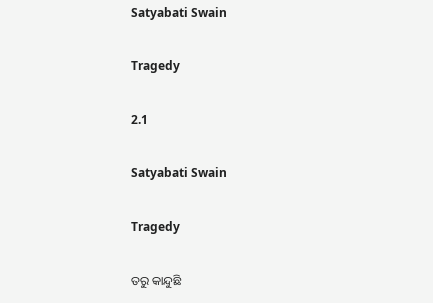Satyabati Swain

Tragedy

2.1

Satyabati Swain

Tragedy

ତରୁ କାନ୍ଦୁଛି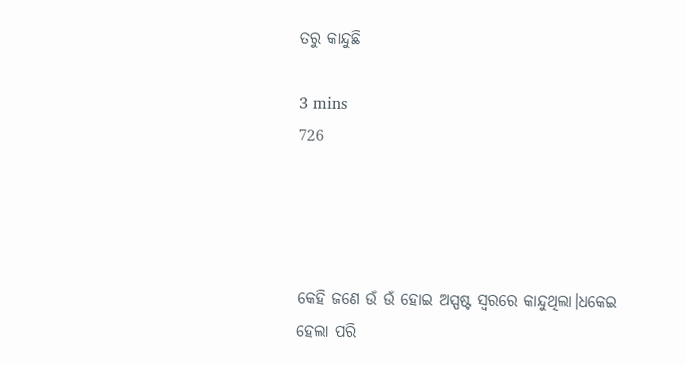ତରୁ କାନ୍ଦୁଛି

3 mins
726




କେହି ଜଣେ ଉଁ ଉଁ ହୋଇ ଅସ୍ପଷ୍ଟ ସ୍ଵରରେ କାନ୍ଦୁଥିଲା।ଧକେଇ ହେଲା ପରି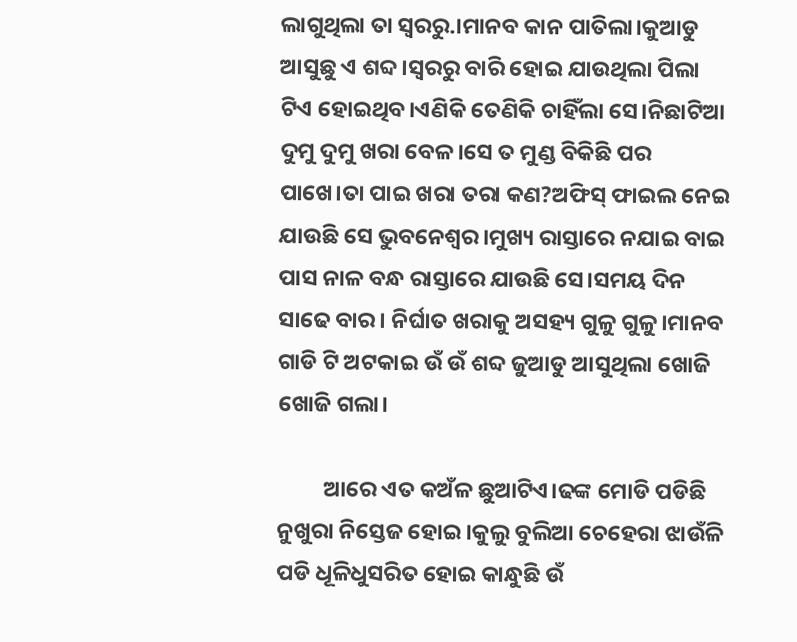ଲାଗୁଥିଲା ତା ସ୍ୱରରୁ.।ମାନବ କାନ ପାତିଲା।କୁଆଡୁ ଆସୁଛୁ ଏ ଶବ୍ଦ।ସ୍ୱରରୁ ବାରି ହୋଇ ଯାଉଥିଲା ପିଲା ଟିଏ ହୋଇଥିବ।ଏଣିକି ତେଣିକି ଚାହିଁଲା ସେ।ନିଛାଟିଆ ଦୁମୁ ଦୁମୁ ଖରା ବେଳ।ସେ ତ ମୁଣ୍ଡ ବିକିଛି ପର ପାଖେ।ତା ପାଇ ଖରା ତରା କଣ?ଅଫିସ୍ ଫାଇଲ ନେଇ ଯାଉଛି ସେ ଭୁବନେଶ୍ୱର।ମୁଖ୍ୟ ରାସ୍ତାରେ ନଯାଇ ବାଇ ପାସ ନାଳ ବନ୍ଧ ରାସ୍ତାରେ ଯାଉଛି ସେ।ସମୟ ଦିନ ସାଢେ ବାର। ନିର୍ଘାତ ଖରାକୁ ଅସହ୍ୟ ଗୁଳୁ ଗୁଳୁ।ମାନବ ଗାଡି ଟି ଅଟକାଇ ଉଁ ଉଁ ଶବ୍ଦ ଜୁଆଡୁ ଆସୁଥିଲା ଖୋଜି ଖୋଜି ଗଲା।

         ଆରେ ଏତ କଅଁଳ ଛୁଆଟିଏ।ଢଙ୍କ ମୋଡି ପଡିଛି ନୁଖୁରା ନିସ୍ତେଜ ହୋଇ।କୁଲୁ ବୁଲିଆ ଚେହେରା ଝାଉଁଳି ପଡି ଧୂଳିଧୁସରିତ ହୋଇ କାନ୍ଧୁଛି ଉଁ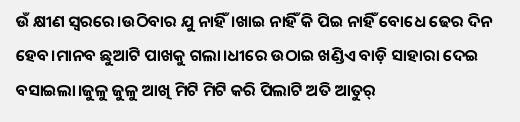ଉଁ କ୍ଷୀଣ ସ୍ୱରରେ।ଉଠିବାର ଯୁ ନାହିଁ।ଖାଇ ନାହିଁ କି ପିଇ ନାହିଁ ବୋଧେ ଢେର ଦିନ ହେବ।ମାନବ ଛୁଆଟି ପାଖକୁ ଗଲା।ଧୀରେ ଉଠାଇ ଖଣ୍ଡିଏ ବାଡ଼ି ସାହାରା ଦେଇ ବସାଇଲା।ଜୁଳୁ ଜୁଳୁ ଆଖି ମିଟି ମିଟି କରି ପିଲାଟି ଅତି ଆତୁର୍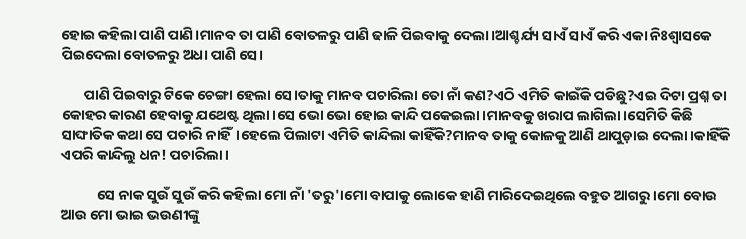ହୋଇ କହିଲା ପାଣି ପାଣି।ମାନବ ତା ପାଣି ବୋତଳରୁ ପାଣି ଢାଳି ପିଇବାକୁ ଦେଲା।ଆଶ୍ଚର୍ଯ୍ୟ ସାଏଁ ସାଏଁ କରି ଏକା ନିଃଶ୍ଵାସକେ ପିଇଦେଲା ବୋତଳରୁ ଅଧା ପାଣି ସେ।

       ପାଣି ପିଇବାରୁ ଟିକେ ଚେଙ୍ଗା ହେଲା ସେ।ତାକୁ ମାନବ ପଚାରିଲା ତୋ ନାଁ କଣ?ଏଠି ଏମିତି କାଇଁକି ପଡିଛୁ?ଏଇ ଦିଟା ପ୍ରଶ୍ନ ତା କୋହର କାରଣ ହେବାକୁ ଯଥେଷ୍ଟ ଥିଲା।ସେ ଭୋ ଭୋ ହୋଇ କାନ୍ଦି ପକେଇଲା।ମାନବକୁ ଖରାପ ଲାଗିଲା।ସେମିତି କିଛି ସାଙ୍ଘାତିକ କଥା ସେ ପଚାରି ନାହିଁ।ହେଲେ ପିଲାଟା ଏମିତି କାନ୍ଦିଲା କାହିଁକି?ମାନବ ତାକୁ କୋଳକୁ ଆଣି ଥାପୁଡ଼ାଇ ଦେଲା।କାହିଁକି ଏପରି କାନ୍ଦିଲୁ ଧନ! ପଚାରିଲା।

           ସେ ନାକ ସୁଉଁ ସୁଉଁ କରି କହିଲା ମୋ ନାଁ 'ତରୁ'।ମୋ ବାପାକୁ ଲୋକେ ହାଣି ମାରିଦେଇଥିଲେ ବହୁତ ଆଗରୁ।ମୋ ବୋଉ ଆଉ ମୋ ଭାଇ ଭଉଣୀଙ୍କୁ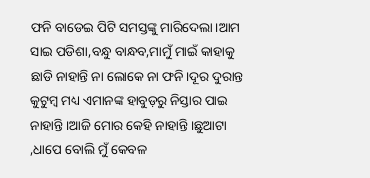ଫନି ବାଡେଇ ପିଟି ସମସ୍ତଙ୍କୁ ମାରିଦେଲା।ଆମ ସାଇ ପଡିଶା,ବନ୍ଧୁ ବାନ୍ଧବ,ମାମୁଁ ମାଇଁ କାହାକୁ ଛାଡି ନାହାନ୍ତି ନା ଲୋକେ ନା ଫନି।ଦୂର ଦୁରାନ୍ତ କୁଟୁମ୍ବ ମଧ୍ୟ ଏମାନଙ୍କ ହାବୁଡ଼ରୁ ନିସ୍ତାର ପାଇ ନାହାନ୍ତି।ଆଜି ମୋର କେହି ନାହାନ୍ତି।ଛୁଆଟା ,ଧାପେ ବୋଲି ମୁଁ କେବଳ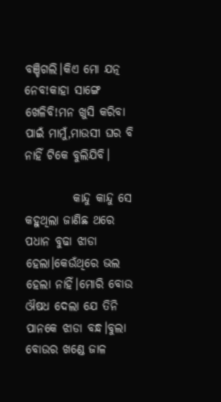ବଞ୍ଚିଗଲି।କିଏ ମୋ ଯତ୍ନ ନେବ!କାହା ସାଙ୍ଗେ ଖେଳିବି!ମନ ଖୁସି କରିବା ପାଇଁ ମାମୁଁ,ମାଉସୀ ଘର ବି ନାହିଁ ଟିକେ ବୁଲିଯିବି।

          କାନ୍ଦୁ କାନ୍ଦୁ ସେ କହୁଥିଲା ଜାଣିଛ ଥରେ ପଧାନ ବୁଢା ଝାଡା ହେଲା।କେଉଁଥିରେ ଭଲ ହେଲା ନାହିଁ।ମୋରି ବୋଉ ଔଷଧ ଦେଲା ଯେ ତିନି ପାନକେ ଝାଡା ବନ୍ଧ।ବୁଲା ବୋଉର ଖଣ୍ଡେ ଜାଳ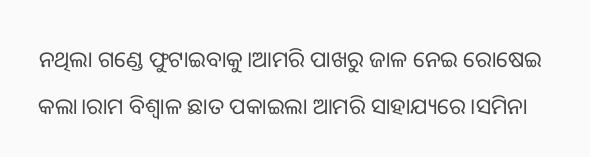ନଥିଲା ଗଣ୍ଡେ ଫୁଟାଇବାକୁ।ଆମରି ପାଖରୁ ଜାଳ ନେଇ ରୋଷେଇ କଲା।ରାମ ବିଶ୍ୱାଳ ଛାତ ପକାଇଲା ଆମରି ସାହାଯ୍ୟରେ।ସମିନା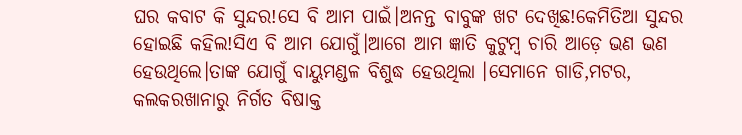ଘର କବାଟ କି ସୁନ୍ଦର!ସେ ବି ଆମ ପାଇଁ।ଅନନ୍ତ ବାବୁଙ୍କ ଖଟ ଦେଖିଛ!କେମିତିଆ ସୁନ୍ଦର ହୋଇଛି କହିଲ!ସିଏ ବି ଆମ ଯୋଗୁଁ।ଆଗେ ଆମ ଜ୍ଞାତି କୁଟୁମ୍ବ ଚାରି ଆଡ଼େ ଭଣ ଭଣ ହେଉଥିଲେ।ତାଙ୍କ ଯୋଗୁଁ ବାୟୁମଣ୍ଡଳ ବିଶୁଦ୍ଧ ହେଉଥିଲା ।ସେମାନେ ଗାଡି,ମଟର, କଲକରଖାନାରୁ ନିର୍ଗତ ବିଷାକ୍ତ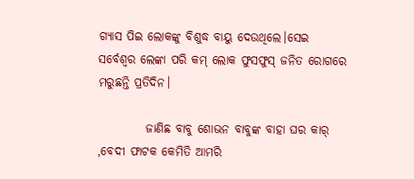ଗ୍ୟାସ ପିଇ ଲୋକଙ୍କୁ ବିଶୁଦ୍ଧ ବାୟୁ ଦେଉଥିଲେ।ସେଇ ସର୍ବେଶ୍ୱର ଲେଙ୍କା ପରି କମ୍ ଲୋକ ଫୁସଫୁସ୍ ଜନିତ ରୋଗରେ ମରୁଛନ୍ତି ପ୍ରତିଦିନ।

          ଜାଣିଛ ବାବୁ ଶୋଭନ ବାବୁଙ୍କ ବାହା ଘର କାର୍ ,ବେଦୀ ଫାଟକ କେମିତି ଆମରି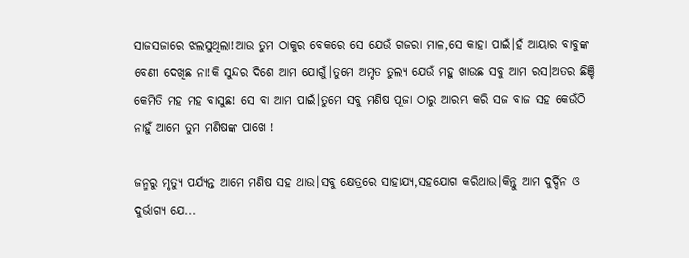ସାଜସଜାରେ ଝଲସୁଥିଲା!ଆଉ ତୁମ ଠାକୁର ବେକରେ ସେ ଯେଉଁ ଗଜରା ମାଳ,ସେ କାହା ପାଇଁ।ହଁ ଆୟାର ବାବୁଙ୍କ ବେଣୀ ଦେଖିଛ ନା!କି ସୁନ୍ଦର ଦିଶେ ଆମ ଯୋଗୁଁ।ତୁମେ ଅମୃତ ତୁଲ୍ୟ ଯେଉଁ ମହୁ ଖାଉଛ ସବୁ ଆମ ରସ।ଅତର ଛିଞ୍ଚି କେମିତି ମହ ମହ ବାସୁଛ! ସେ ବା ଆମ ପାଇଁ।ତୁମେ ସବୁ ମଣିଷ ପୂଜା ଠାରୁ ଆରମ୍ଭ କରି ସଜ ବାଜ ସହ କେଉଁଠି ନାହୁଁ ଆମେ ତୁମ ମଣିଷଙ୍କ ପାଖେ !

ଜନ୍ମରୁ ମୃତ୍ୟୁ ପର୍ଯ୍ୟନ୍ତ ଆମେ ମଣିଷ ସହ ଥାଉ।ସବୁ କ୍ଷେତ୍ରରେ ସାହାଯ୍ୟ,ସହଯୋଗ କରିଥାଉ।କିନ୍ତୁ ଆମ ଦୁର୍ଦ୍ଦିନ ଓ ଦୁର୍ଭାଗ୍ୟ ଯେ...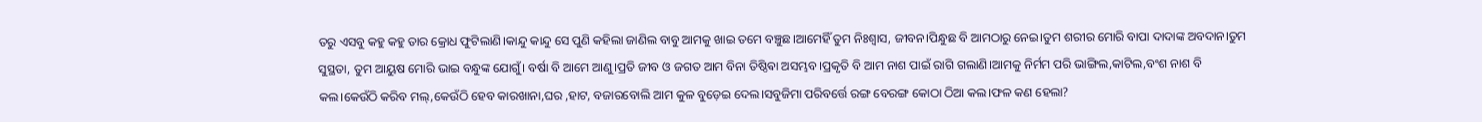ତରୁ ଏସବୁ କହୁ କହୁ ତାର କ୍ରୋଧ ଫୁଟିଲାଣି।କାନ୍ଦୁ କାନ୍ଦୁ ସେ ପୁଣି କହିଲା ଜାଣିଲ ବାବୁ ଆମକୁ ଖାଇ ତମେ ବଞ୍ଚୁଛ।ଆମେହିଁ ତୁମ ନିଃଶ୍ୱାସ, ଜୀବନ।ପିନ୍ଧୁଛ ବି ଆମଠାରୁ ନେଇ।ତୁମ ଶରୀର ମୋରି ବାପା ଦାଦାଙ୍କ ଅବଦାନ।ତୁମ ସୁସ୍ଥତା, ତୁମ ଆୟୁଷ ମୋରି ଭାଇ ବନ୍ଧୁଙ୍କ ଯୋଗୁଁ। ବର୍ଷା ବି ଆମେ ଆଣୁ।ପ୍ରତି ଜୀବ ଓ ଜଗତ ଆମ ବିନା ତିଷ୍ଠିଵା ଅସମ୍ଭବ।ପ୍ରକୃତି ବି ଆମ ନାଶ ପାଇଁ ରାଗି ଗଲାଣି।ଆମକୁ ନିର୍ମମ ପରି ଭାଙ୍ଗିଲ,କାଟିଲ,ବଂଶ ନାଶ ବି କଲ।କେଉଁଠି କରିବ ମଲ୍,କେଉଁଠି ହେବ କାରଖାନା,ଘର ,ହାଟ, ବଜାରବୋଲି ଆମ କୁଳ ବୁଡ଼େଇ ଦେଲ।ସବୁଜିମା ପରିବର୍ତ୍ତେ ରଙ୍ଗ ବେରଙ୍ଗ କୋଠା ଠିଆ କଲ।ଫଳ କଣ ହେଲା?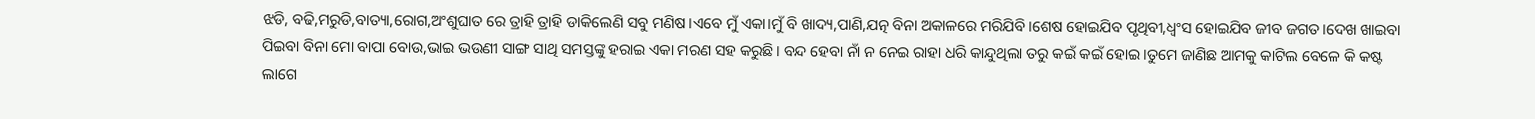ଝଡି, ବଢି,ମରୁଡି,ବାତ୍ୟା,ରୋଗ,ଅଂଶୁଘାତ ରେ ତ୍ରାହି ତ୍ରାହି ଡାକିଲେଣି ସବୁ ମଣିଷ।ଏବେ ମୁଁ ଏକା।ମୁଁ ବି ଖାଦ୍ୟ,ପାଣି,ଯତ୍ନ ବିନା ଅକାଳରେ ମରିଯିବି।ଶେଷ ହୋଇଯିବ ପୃଥିବୀ,ଧ୍ୱଂସ ହୋଇଯିବ ଜୀବ ଜଗତ।ଦେଖ ଖାଇବା ପିଇବା ବିନା ମୋ ବାପା ବୋଉ,ଭାଇ ଭଉଣୀ ସାଙ୍ଗ ସାଥି ସମସ୍ତଙ୍କୁ ହରାଇ ଏକା ମରଣ ସହ କରୁଛି। ବନ୍ଦ ହେବା ନାଁ ନ ନେଇ ରାହା ଧରି କାନ୍ଦୁଥିଲା ତରୁ କଇଁ କଇଁ ହୋଇ।ତୁମେ ଜାଣିଛ ଆମକୁ କାଟିଲ ବେଳେ କି କଷ୍ଟ ଲାଗେ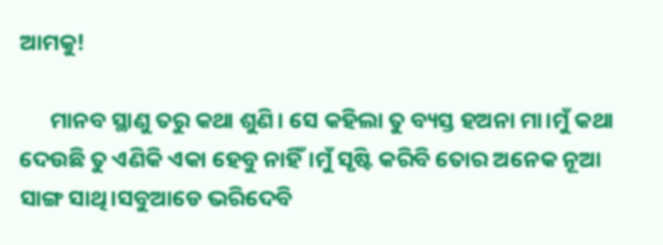ଆମକୁ!

      ମାନବ ସ୍ଥାଣୁ ତରୁ କଥା ଶୁଣି। ସେ କହିଲା ତୁ ବ୍ୟସ୍ତ ହଅନା ମା।ମୁଁ କଥା ଦେଉଛି ତୁ ଏଣିକି ଏକା ହେବୁ ନାହିଁ।ମୁଁ ସୃଷ୍ଟି କରିବି ତୋର ଅନେକ ନୂଆ ସାଙ୍ଗ ସାଥି।ସବୁଆଡେ ଭରିଦେବି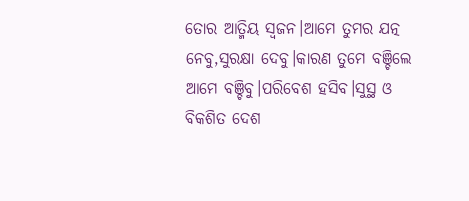ତୋର ଆତ୍ମିୟ ସ୍ବଜନ।ଆମେ ତୁମର ଯତ୍ନ ନେବୁ,ସୁରକ୍ଷା ଦେବୁ।କାରଣ ତୁମେ ବଞ୍ଚିଲେ ଆମେ ବଞ୍ଚିବୁ।ପରିବେଶ ହସିବ।ସୁସ୍ଥ ଓ ବିକଶିତ ଦେଶ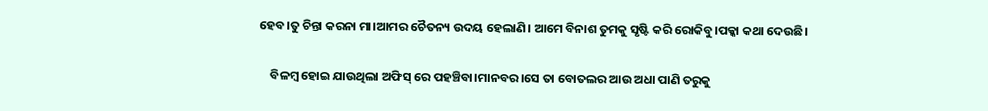ହେବ।ତୁ ଚିନ୍ତା କରନା ମା।ଆମର ଚୈତନ୍ୟ ଉଦୟ ହେଲାଣି। ଆମେ ବିନାଶ ତୁମକୁ ସୃଷ୍ଟି କରି ରୋକିବୁ।ପକ୍କା କଥା ଦେଉଛି।

    ବିଳମ୍ବ ହୋଇ ଯାଉଥିଲା ଅଫିସ୍ ରେ ପହଞ୍ଚିବା।ମାନବର।ସେ ତା ବୋତଲର ଆଉ ଅଧା ପାଣି ତରୁକୁ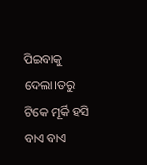ପିଇବାକୁ ଦେଲା।ତରୁ ଟିକେ ମୂର୍କି ହସି ବାଏ ବାଏ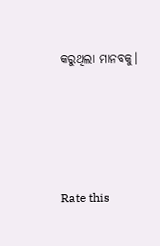କରୁଥିଲା ମାନବକୁ।




Rate this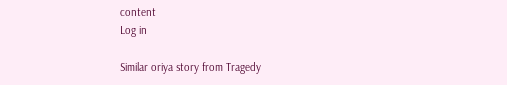content
Log in

Similar oriya story from Tragedy